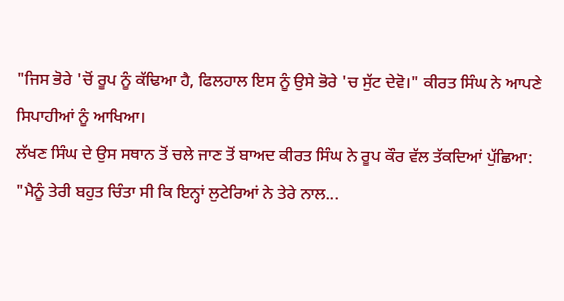"ਜਿਸ ਭੋਰੇ 'ਚੋਂ ਰੂਪ ਨੂੰ ਕੱਢਿਆ ਹੈ, ਫਿਲਹਾਲ ਇਸ ਨੂੰ ਉਸੇ ਭੋਰੇ 'ਚ ਸੁੱਟ ਦੇਵੋ।" ਕੀਰਤ ਸਿੰਘ ਨੇ ਆਪਣੇ ਸਿਪਾਹੀਆਂ ਨੂੰ ਆਖਿਆ।
ਲੱਖਣ ਸਿੰਘ ਦੇ ਉਸ ਸਥਾਨ ਤੋਂ ਚਲੇ ਜਾਣ ਤੋਂ ਬਾਅਦ ਕੀਰਤ ਸਿੰਘ ਨੇ ਰੂਪ ਕੌਰ ਵੱਲ ਤੱਕਦਿਆਂ ਪੁੱਛਿਆ:
"ਮੈਨੂੰ ਤੇਰੀ ਬਹੁਤ ਚਿੰਤਾ ਸੀ ਕਿ ਇਨ੍ਹਾਂ ਲੁਟੇਰਿਆਂ ਨੇ ਤੇਰੇ ਨਾਲ...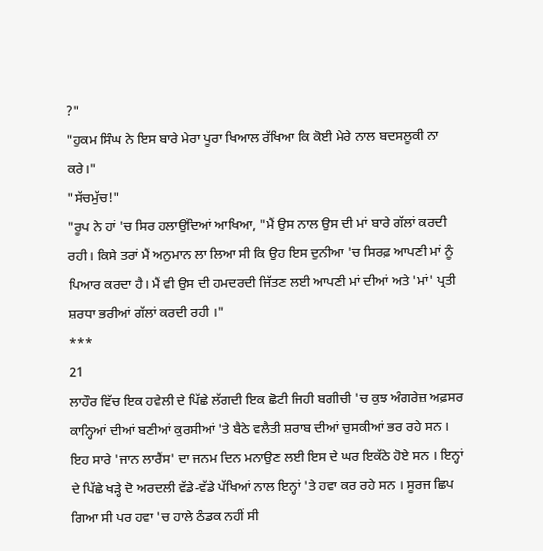?"
"ਹੁਕਮ ਸਿੰਘ ਨੇ ਇਸ ਬਾਰੇ ਮੇਰਾ ਪੂਰਾ ਖਿਆਲ ਰੱਖਿਆ ਕਿ ਕੋਈ ਮੇਰੇ ਨਾਲ ਬਦਸਲੂਕੀ ਨਾ ਕਰੇ।"
"ਸੱਚਮੁੱਚ!"
"ਰੂਪ ਨੇ ਹਾਂ 'ਚ ਸਿਰ ਹਲਾਉਂਦਿਆਂ ਆਖਿਆ, "ਮੈਂ ਉਸ ਨਾਲ ਉਸ ਦੀ ਮਾਂ ਬਾਰੇ ਗੱਲਾਂ ਕਰਦੀ ਰਹੀ। ਕਿਸੇ ਤਰਾਂ ਮੈਂ ਅਨੁਮਾਨ ਲਾ ਲਿਆ ਸੀ ਕਿ ਉਹ ਇਸ ਦੁਨੀਆ 'ਚ ਸਿਰਫ਼ ਆਪਣੀ ਮਾਂ ਨੂੰ ਪਿਆਰ ਕਰਦਾ ਹੈ। ਮੈਂ ਵੀ ਉਸ ਦੀ ਹਮਦਰਦੀ ਜਿੱਤਣ ਲਈ ਆਪਣੀ ਮਾਂ ਦੀਆਂ ਅਤੇ 'ਮਾਂ' ਪ੍ਰਤੀ ਸ਼ਰਧਾ ਭਰੀਆਂ ਗੱਲਾਂ ਕਰਦੀ ਰਹੀ ।"
***
21
ਲਾਹੌਰ ਵਿੱਚ ਇਕ ਹਵੇਲੀ ਦੇ ਪਿੱਛੇ ਲੱਗਦੀ ਇਕ ਛੋਟੀ ਜਿਹੀ ਬਗੀਚੀ 'ਚ ਕੁਝ ਅੰਗਰੇਜ਼ ਅਫ਼ਸਰ ਕਾਨ੍ਹਿਆਂ ਦੀਆਂ ਬਣੀਆਂ ਕੁਰਸੀਆਂ 'ਤੇ ਬੈਠੇ ਵਲੈਤੀ ਸ਼ਰਾਬ ਦੀਆਂ ਚੁਸਕੀਆਂ ਭਰ ਰਹੇ ਸਨ । ਇਹ ਸਾਰੇ 'ਜਾਨ ਲਾਰੈਂਸ' ਦਾ ਜਨਮ ਦਿਨ ਮਨਾਉਣ ਲਈ ਇਸ ਦੇ ਘਰ ਇਕੱਠੇ ਹੋਏ ਸਨ । ਇਨ੍ਹਾਂ ਦੇ ਪਿੱਛੇ ਖੜ੍ਹੇ ਦੋ ਅਰਦਲੀ ਵੱਡੇ-ਵੱਡੇ ਪੱਖਿਆਂ ਨਾਲ ਇਨ੍ਹਾਂ 'ਤੇ ਹਵਾ ਕਰ ਰਹੇ ਸਨ । ਸੂਰਜ ਛਿਪ ਗਿਆ ਸੀ ਪਰ ਹਵਾ 'ਚ ਹਾਲੇ ਠੰਡਕ ਨਹੀਂ ਸੀ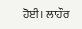ਹੋਈ। ਲਾਹੌਰ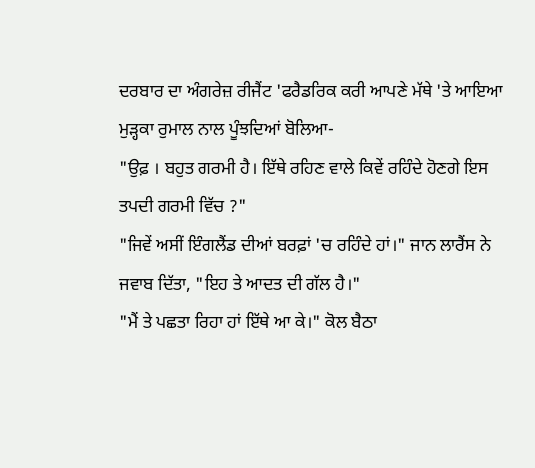ਦਰਬਾਰ ਦਾ ਅੰਗਰੇਜ਼ ਰੀਜੈਂਟ 'ਫਰੈਡਰਿਕ ਕਰੀ ਆਪਣੇ ਮੱਥੇ 'ਤੇ ਆਇਆ ਮੁੜ੍ਹਕਾ ਰੁਮਾਲ ਨਾਲ ਪੂੰਝਦਿਆਂ ਬੋਲਿਆ-
"ਉਫ਼ । ਬਹੁਤ ਗਰਮੀ ਹੈ। ਇੱਥੇ ਰਹਿਣ ਵਾਲੇ ਕਿਵੇਂ ਰਹਿੰਦੇ ਹੋਣਗੇ ਇਸ ਤਪਦੀ ਗਰਮੀ ਵਿੱਚ ?"
"ਜਿਵੇਂ ਅਸੀਂ ਇੰਗਲੈਂਡ ਦੀਆਂ ਬਰਫ਼ਾਂ 'ਚ ਰਹਿੰਦੇ ਹਾਂ।" ਜਾਨ ਲਾਰੈਂਸ ਨੇ ਜਵਾਬ ਦਿੱਤਾ, "ਇਹ ਤੇ ਆਦਤ ਦੀ ਗੱਲ ਹੈ।"
"ਮੈਂ ਤੇ ਪਛਤਾ ਰਿਹਾ ਹਾਂ ਇੱਥੇ ਆ ਕੇ।" ਕੋਲ ਬੈਠਾ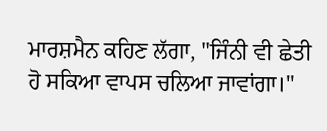ਮਾਰਸ਼ਮੈਨ ਕਹਿਣ ਲੱਗਾ, "ਜਿੰਨੀ ਵੀ ਛੇਤੀ ਹੋ ਸਕਿਆ ਵਾਪਸ ਚਲਿਆ ਜਾਵਾਂਗਾ।"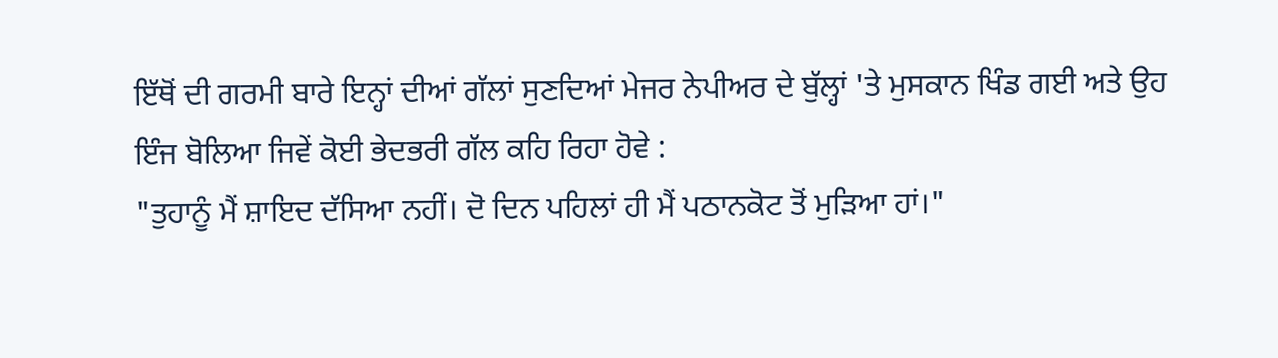ਇੱਥੋਂ ਦੀ ਗਰਮੀ ਬਾਰੇ ਇਨ੍ਹਾਂ ਦੀਆਂ ਗੱਲਾਂ ਸੁਣਦਿਆਂ ਮੇਜਰ ਨੇਪੀਅਰ ਦੇ ਬੁੱਲ੍ਹਾਂ 'ਤੇ ਮੁਸਕਾਨ ਖਿੰਡ ਗਈ ਅਤੇ ਉਹ ਇੰਜ ਬੋਲਿਆ ਜਿਵੇਂ ਕੋਈ ਭੇਦਭਰੀ ਗੱਲ ਕਹਿ ਰਿਹਾ ਹੋਵੇ :
"ਤੁਹਾਨੂੰ ਮੈਂ ਸ਼ਾਇਦ ਦੱਸਿਆ ਨਹੀਂ। ਦੋ ਦਿਨ ਪਹਿਲਾਂ ਹੀ ਮੈਂ ਪਠਾਨਕੋਟ ਤੋਂ ਮੁੜਿਆ ਹਾਂ।"